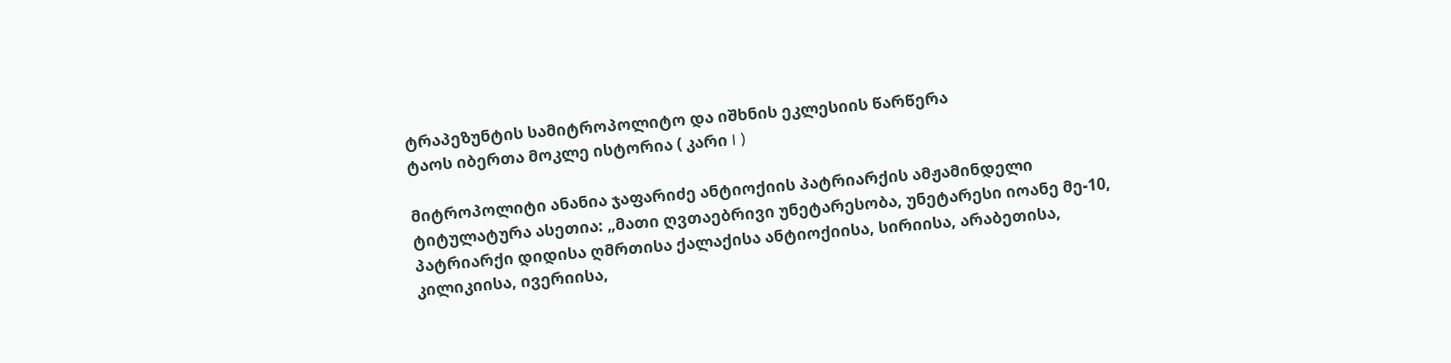ტრაპეზუნტის სამიტროპოლიტო და იშხნის ეკლესიის წარწერა
ტაოს იბერთა მოკლე ისტორია ( კარი I )

მიტროპოლიტი ანანია ჯაფარიძე ანტიოქიის პატრიარქის ამჟამინდელი ტიტულატურა ასეთია: „მათი ღვთაებრივი უნეტარესობა, უნეტარესი იოანე მე-10, პატრიარქი დიდისა ღმრთისა ქალაქისა ანტიოქიისა, სირიისა, არაბეთისა, კილიკიისა, ივერიისა,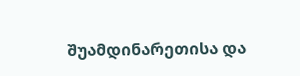შუამდინარეთისა და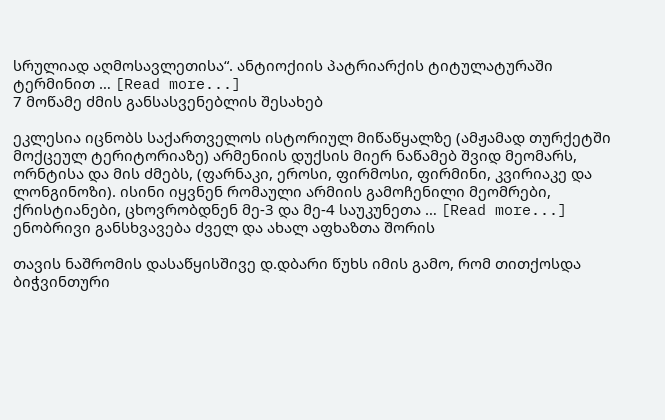სრულიად აღმოსავლეთისა“. ანტიოქიის პატრიარქის ტიტულატურაში ტერმინით … [Read more...]
7 მოწამე ძმის განსასვენებლის შესახებ

ეკლესია იცნობს საქართველოს ისტორიულ მიწაწყალზე (ამჟამად თურქეტში მოქცეულ ტერიტორიაზე) არმენიის დუქსის მიერ ნაწამებ შვიდ მეომარს, ორნტისა და მის ძმებს, (ფარნაკი, ეროსი, ფირმოსი, ფირმინი, კვირიაკე და ლონგინოზი). ისინი იყვნენ რომაული არმიის გამოჩენილი მეომრები, ქრისტიანები, ცხოვრობდნენ მე-3 და მე-4 საუკუნეთა … [Read more...]
ენობრივი განსხვავება ძველ და ახალ აფხაზთა შორის

თავის ნაშრომის დასაწყისშივე დ.დბარი წუხს იმის გამო, რომ თითქოსდა ბიჭვინთური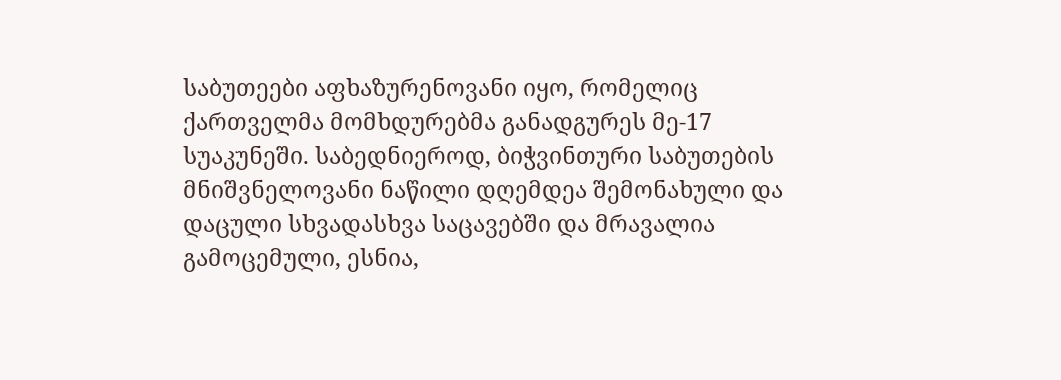საბუთეები აფხაზურენოვანი იყო, რომელიც ქართველმა მომხდურებმა განადგურეს მე-17 სუაკუნეში. საბედნიეროდ, ბიჭვინთური საბუთების მნიშვნელოვანი ნაწილი დღემდეა შემონახული და დაცული სხვადასხვა საცავებში და მრავალია გამოცემული, ესნია,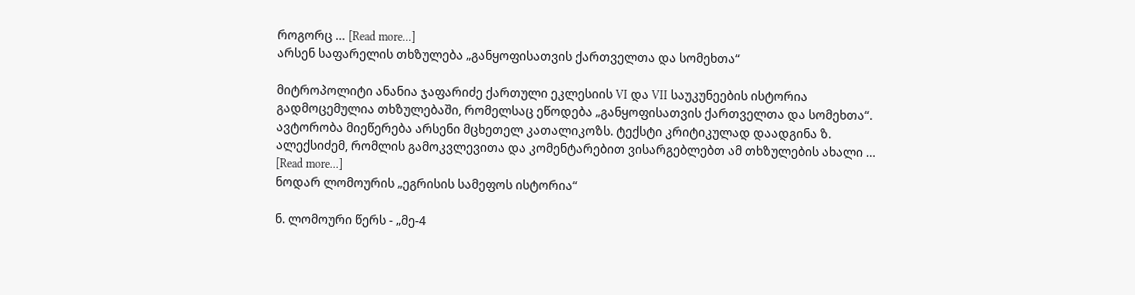როგორც … [Read more...]
არსენ საფარელის თხზულება „განყოფისათვის ქართველთა და სომეხთა“

მიტროპოლიტი ანანია ჯაფარიძე ქართული ეკლესიის VI და VII საუკუნეების ისტორია გადმოცემულია თხზულებაში, რომელსაც ეწოდება „განყოფისათვის ქართველთა და სომეხთა“. ავტორობა მიეწერება არსენი მცხეთელ კათალიკოზს. ტექსტი კრიტიკულად დაადგინა ზ. ალექსიძემ, რომლის გამოკვლევითა და კომენტარებით ვისარგებლებთ ამ თხზულების ახალი … [Read more...]
ნოდარ ლომოურის „ეგრისის სამეფოს ისტორია“

ნ. ლომოური წერს - „მე-4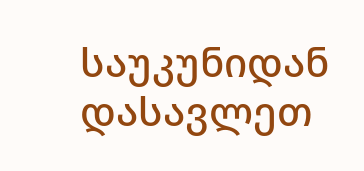საუკუნიდან დასავლეთ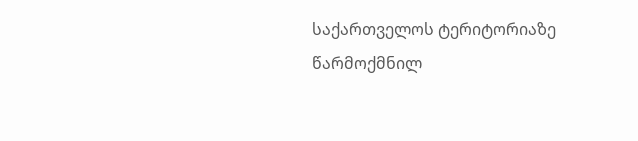საქართველოს ტერიტორიაზე წარმოქმნილ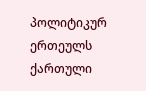პოლიტიკურ ერთეულს ქართული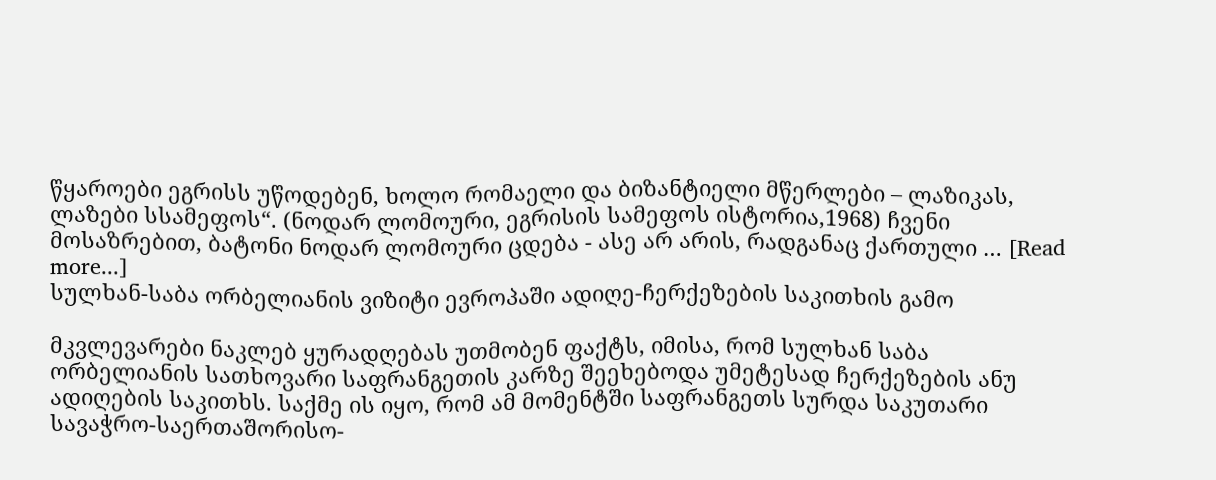წყაროები ეგრისს უწოდებენ, ხოლო რომაელი და ბიზანტიელი მწერლები – ლაზიკას, ლაზები სსამეფოს“. (ნოდარ ლომოური, ეგრისის სამეფოს ისტორია,1968) ჩვენი მოსაზრებით, ბატონი ნოდარ ლომოური ცდება - ასე არ არის, რადგანაც ქართული … [Read more...]
სულხან-საბა ორბელიანის ვიზიტი ევროპაში ადიღე-ჩერქეზების საკითხის გამო

მკვლევარები ნაკლებ ყურადღებას უთმობენ ფაქტს, იმისა, რომ სულხან საბა ორბელიანის სათხოვარი საფრანგეთის კარზე შეეხებოდა უმეტესად ჩერქეზების ანუ ადიღების საკითხს. საქმე ის იყო, რომ ამ მომენტში საფრანგეთს სურდა საკუთარი სავაჭრო-საერთაშორისო-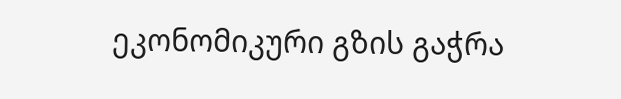ეკონომიკური გზის გაჭრა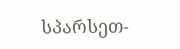სპარსეთ-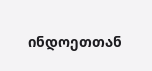ინდოეთთან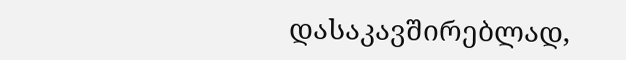დასაკავშირებლად,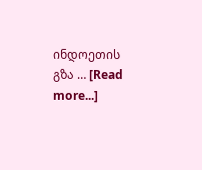ინდოეთის გზა … [Read more...]